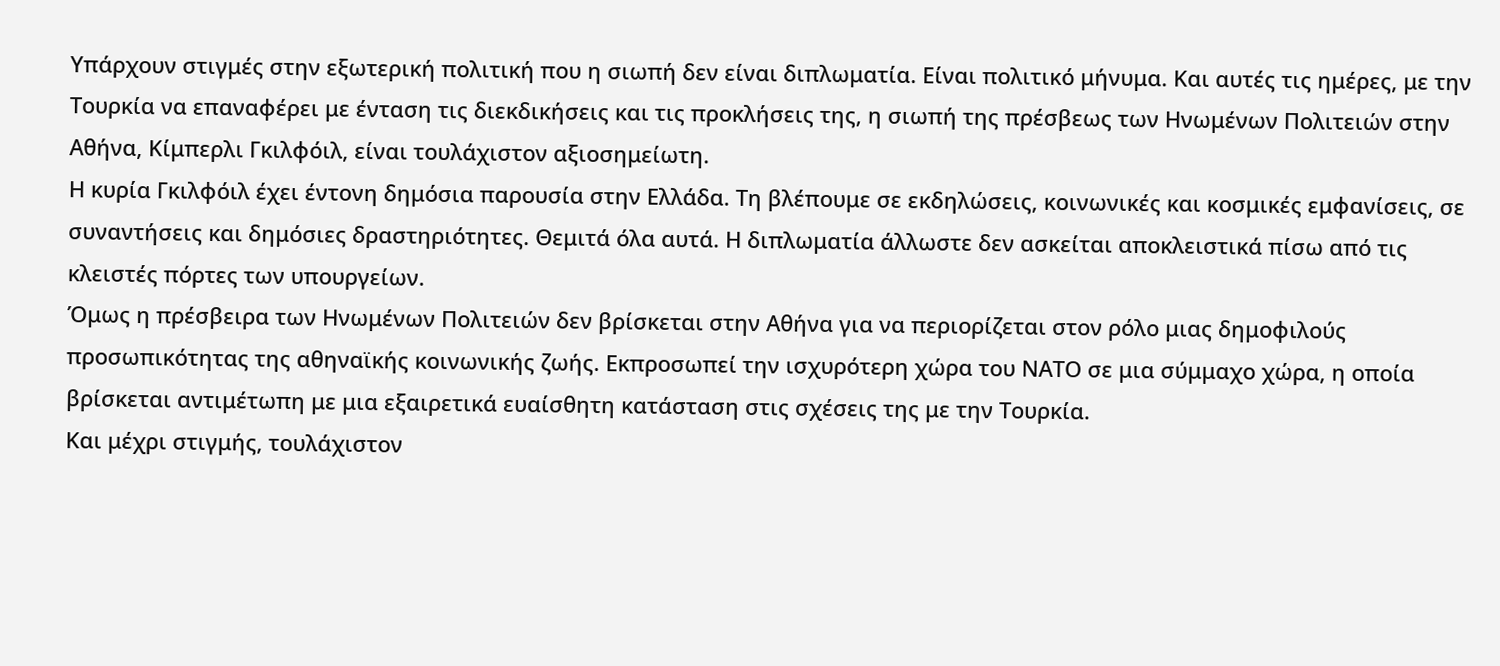Υπάρχουν στιγμές στην εξωτερική πολιτική που η σιωπή δεν είναι διπλωματία. Είναι πολιτικό μήνυμα. Και αυτές τις ημέρες, με την Τουρκία να επαναφέρει με ένταση τις διεκδικήσεις και τις προκλήσεις της, η σιωπή της πρέσβεως των Ηνωμένων Πολιτειών στην Αθήνα, Κίμπερλι Γκιλφόιλ, είναι τουλάχιστον αξιοσημείωτη.
Η κυρία Γκιλφόιλ έχει έντονη δημόσια παρουσία στην Ελλάδα. Τη βλέπουμε σε εκδηλώσεις, κοινωνικές και κοσμικές εμφανίσεις, σε συναντήσεις και δημόσιες δραστηριότητες. Θεμιτά όλα αυτά. Η διπλωματία άλλωστε δεν ασκείται αποκλειστικά πίσω από τις κλειστές πόρτες των υπουργείων.
Όμως η πρέσβειρα των Ηνωμένων Πολιτειών δεν βρίσκεται στην Αθήνα για να περιορίζεται στον ρόλο μιας δημοφιλούς προσωπικότητας της αθηναϊκής κοινωνικής ζωής. Εκπροσωπεί την ισχυρότερη χώρα του ΝΑΤΟ σε μια σύμμαχο χώρα, η οποία βρίσκεται αντιμέτωπη με μια εξαιρετικά ευαίσθητη κατάσταση στις σχέσεις της με την Τουρκία.
Και μέχρι στιγμής, τουλάχιστον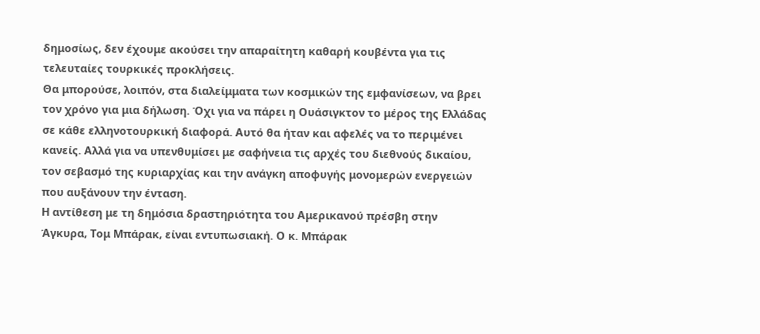δημοσίως, δεν έχουμε ακούσει την απαραίτητη καθαρή κουβέντα για τις τελευταίες τουρκικές προκλήσεις.
Θα μπορούσε, λοιπόν, στα διαλείμματα των κοσμικών της εμφανίσεων, να βρει τον χρόνο για μια δήλωση. Όχι για να πάρει η Ουάσιγκτον το μέρος της Ελλάδας σε κάθε ελληνοτουρκική διαφορά. Αυτό θα ήταν και αφελές να το περιμένει κανείς. Αλλά για να υπενθυμίσει με σαφήνεια τις αρχές του διεθνούς δικαίου, τον σεβασμό της κυριαρχίας και την ανάγκη αποφυγής μονομερών ενεργειών που αυξάνουν την ένταση.
Η αντίθεση με τη δημόσια δραστηριότητα του Αμερικανού πρέσβη στην Άγκυρα, Τομ Μπάρακ, είναι εντυπωσιακή. Ο κ. Μπάρακ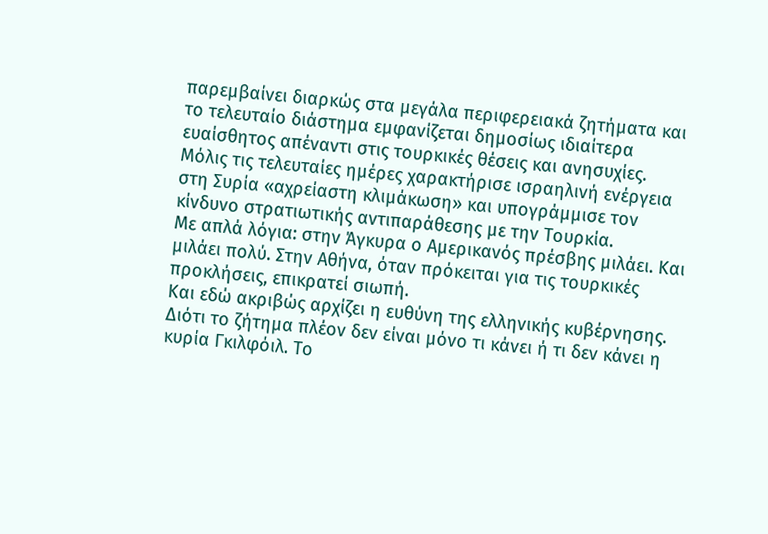παρεμβαίνει διαρκώς στα μεγάλα περιφερειακά ζητήματα και το τελευταίο διάστημα εμφανίζεται δημοσίως ιδιαίτερα ευαίσθητος απέναντι στις τουρκικές θέσεις και ανησυχίες. Μόλις τις τελευταίες ημέρες χαρακτήρισε ισραηλινή ενέργεια στη Συρία «αχρείαστη κλιμάκωση» και υπογράμμισε τον κίνδυνο στρατιωτικής αντιπαράθεσης με την Τουρκία.
Με απλά λόγια: στην Άγκυρα ο Αμερικανός πρέσβης μιλάει. Και μιλάει πολύ. Στην Αθήνα, όταν πρόκειται για τις τουρκικές προκλήσεις, επικρατεί σιωπή.
Και εδώ ακριβώς αρχίζει η ευθύνη της ελληνικής κυβέρνησης.
Διότι το ζήτημα πλέον δεν είναι μόνο τι κάνει ή τι δεν κάνει η κυρία Γκιλφόιλ. Το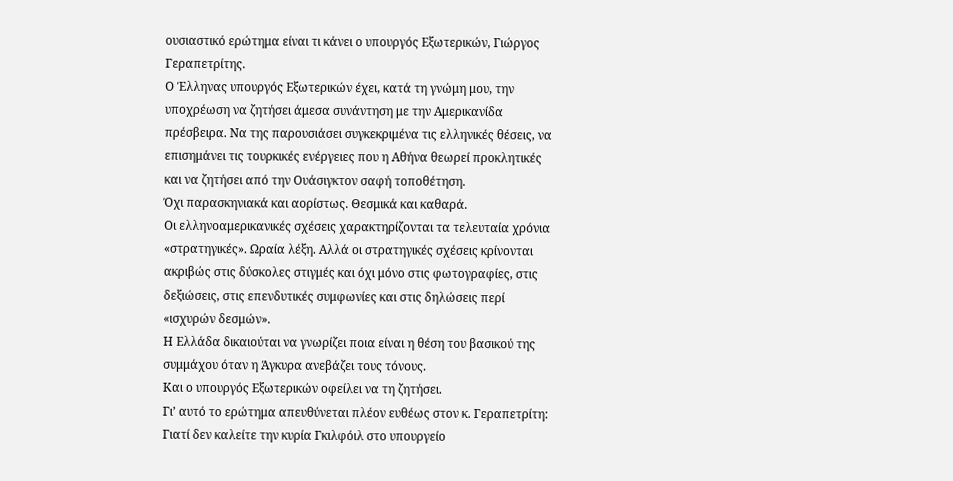ουσιαστικό ερώτημα είναι τι κάνει ο υπουργός Εξωτερικών, Γιώργος Γεραπετρίτης.
Ο Έλληνας υπουργός Εξωτερικών έχει, κατά τη γνώμη μου, την υποχρέωση να ζητήσει άμεσα συνάντηση με την Αμερικανίδα πρέσβειρα. Να της παρουσιάσει συγκεκριμένα τις ελληνικές θέσεις, να επισημάνει τις τουρκικές ενέργειες που η Αθήνα θεωρεί προκλητικές και να ζητήσει από την Ουάσιγκτον σαφή τοποθέτηση.
Όχι παρασκηνιακά και αορίστως. Θεσμικά και καθαρά.
Οι ελληνοαμερικανικές σχέσεις χαρακτηρίζονται τα τελευταία χρόνια «στρατηγικές». Ωραία λέξη. Αλλά οι στρατηγικές σχέσεις κρίνονται ακριβώς στις δύσκολες στιγμές και όχι μόνο στις φωτογραφίες, στις δεξιώσεις, στις επενδυτικές συμφωνίες και στις δηλώσεις περί «ισχυρών δεσμών».
Η Ελλάδα δικαιούται να γνωρίζει ποια είναι η θέση του βασικού της συμμάχου όταν η Άγκυρα ανεβάζει τους τόνους.
Και ο υπουργός Εξωτερικών οφείλει να τη ζητήσει.
Γι’ αυτό το ερώτημα απευθύνεται πλέον ευθέως στον κ. Γεραπετρίτη:
Γιατί δεν καλείτε την κυρία Γκιλφόιλ στο υπουργείο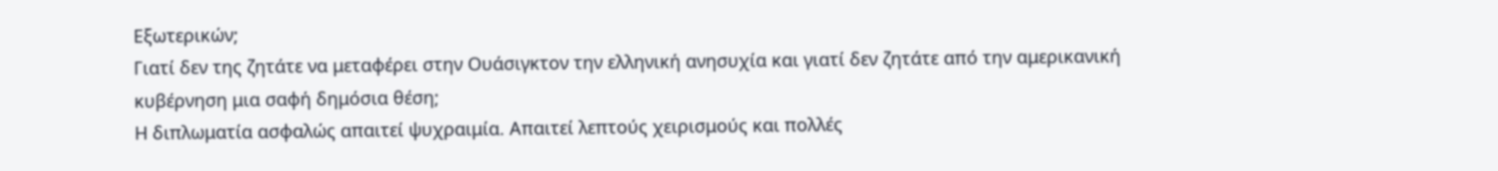Εξωτερικών;
Γιατί δεν της ζητάτε να μεταφέρει στην Ουάσιγκτον την ελληνική ανησυχία και γιατί δεν ζητάτε από την αμερικανική κυβέρνηση μια σαφή δημόσια θέση;
Η διπλωματία ασφαλώς απαιτεί ψυχραιμία. Απαιτεί λεπτούς χειρισμούς και πολλές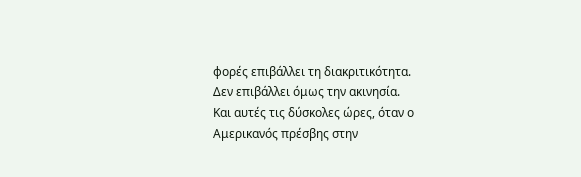φορές επιβάλλει τη διακριτικότητα.
Δεν επιβάλλει όμως την ακινησία.
Και αυτές τις δύσκολες ώρες, όταν ο Αμερικανός πρέσβης στην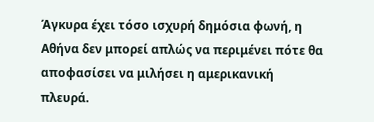Άγκυρα έχει τόσο ισχυρή δημόσια φωνή, η Αθήνα δεν μπορεί απλώς να περιμένει πότε θα αποφασίσει να μιλήσει η αμερικανική πλευρά.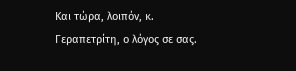Και τώρα, λοιπόν, κ. Γεραπετρίτη, ο λόγος σε σας.